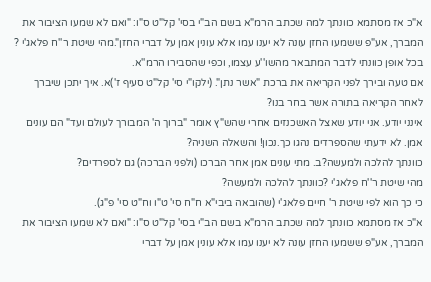א"כ אז מסתמא כוונתך למה שכתב הרמ"א בשם הב"י בסי' קל"ט ס"ו: "ואם לא שמעו הציבור את המברך, אע"פ ששמעו החזן עונה לא יענו עמו אלא עונין אמן על דברי החזן".מהי שיטת ר''ח פלאג'י ?
בכל אופן כוונתי לדבר המתבאר מהשו''ע עצמו, וכפי שהסבירו הרמ''א.
אם טעה ובירך לפני הקריאה את ברכת "אשר נתן". (ילקו"י סי' קל"ט סעיף ז')א. איך יתכן שיברך לאחר הקריאה בתורה אשר בחר בנו?
אינני יודע. אני יודע שאצל האשכנזים אחרי שהש"ץ אומר "ברוך ה' המבורך לעולם ועד" הם עונים אמן. לא ידעתי שהספרדים נהגו כך.נכון! והשאלה השניה?
כוונתך להלכה ולמעשה?ב. מתי עונים אמן אחר הברכו (ולפני הברכה) גם לספרדים?
מהי שיטת ר''ח פלאג'י ?כוונתך להלכה ולמעשה?
כי כך הוא לפי שיטת ר' חיים פלאג'י (שהובאה ביבי"א ח"ח סי' ט"ו וח"ט סי' פ"ג).
א"כ אז מסתמא כוונתך למה שכתב הרמ"א בשם הב"י בסי' קל"ט ס"ו: "ואם לא שמעו הציבור את המברך, אע"פ ששמעו החזן עונה לא יענו עמו אלא עונין אמן על דברי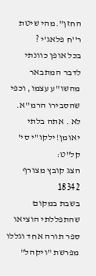החזן".מהי שיטת ר''ח פלאג'י ?
בכל אופן כוונתי לדבר המתבאר מהשו''ע עצמו, וכפי שהסבירו הרמ''א.
לא . אתה בלתי יאומן!ילקו"י סי' קל"ט:
הצג קובץ מצורף 18342
בשבת במקום שהתפללתי הוציאו ספר תורה אחד וגללו מפרשת "ויקהל"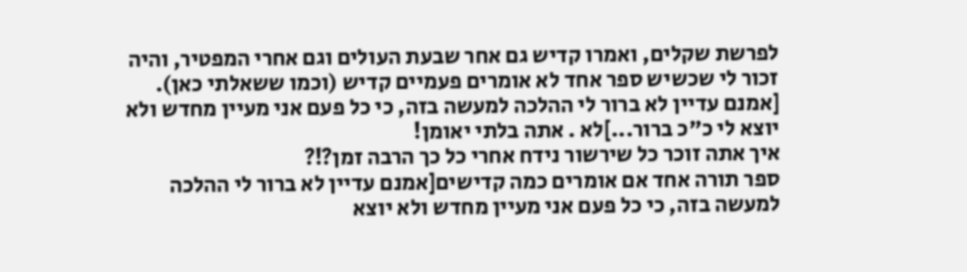לפרשת שקלים, ואמרו קדיש גם אחר שבעת העולים וגם אחרי המפטיר, והיה זכור לי שכשיש ספר אחד לא אומרים פעמיים קדיש (וכמו ששאלתי כאן). [אמנם עדיין לא ברור לי ההלכה למעשה בזה, כי כל פעם אני מעיין מחדש ולא יוצא לי כ"כ ברור...]לא . אתה בלתי יאומן!
איך אתה זוכר כל שירשור נידח אחרי כל כך הרבה זמן?!?
ספר תורה אחד אם אומרים כמה קדישים[אמנם עדיין לא ברור לי ההלכה למעשה בזה, כי כל פעם אני מעיין מחדש ולא יוצא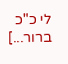לי כ"כ ברור...]